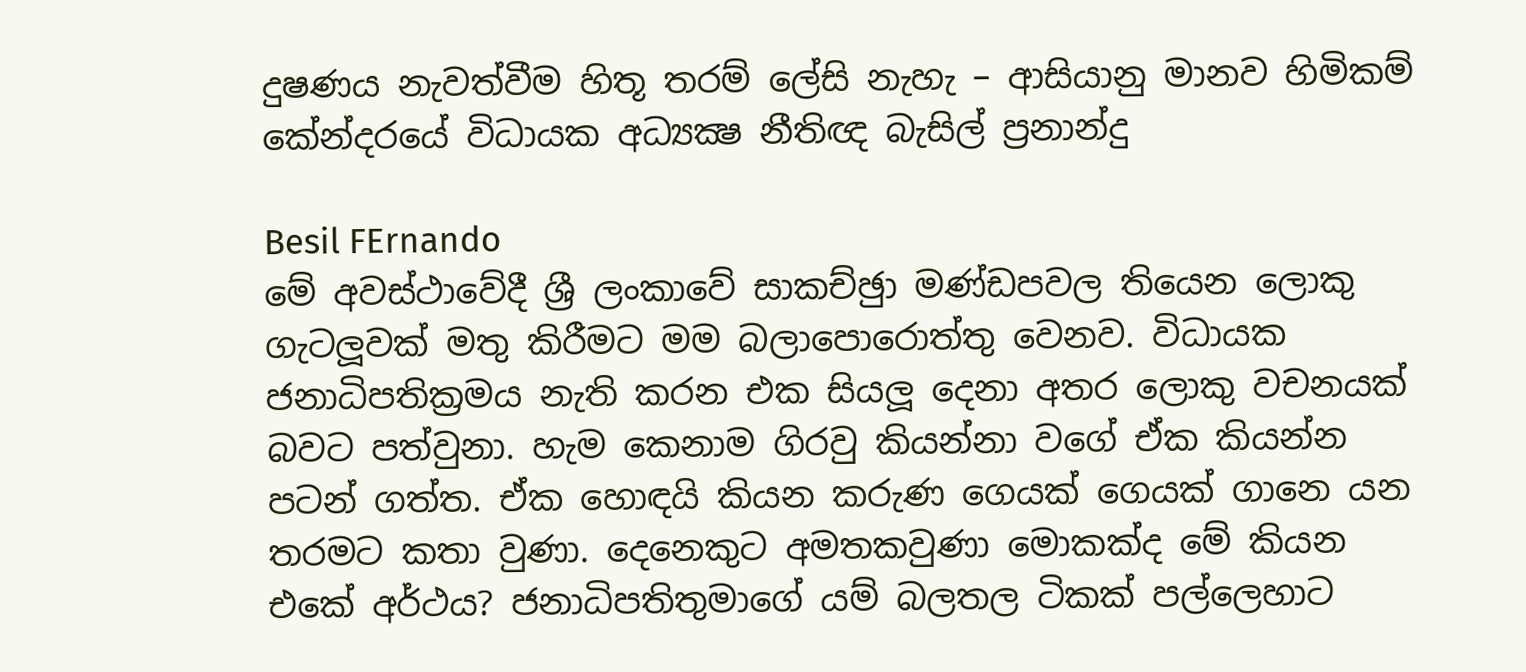දුෂණය නැවත්වීම හිතූ තරම් ලේසි නැහැ – ආසියානු මානව හිමිකම් කේන්දරයේ විධායක අධ්‍යක්‍ෂ නීතිඥ බැසිල් ප්‍රනාන්දු

Besil FErnando
මේ අවස්ථාවේදී ශ්‍රී ලංකාවේ සාකච්ඡුා මණ්ඩපවල තියෙන ලොකු ගැටලූවක් මතු කිරීමට මම බලාපොරොත්තු වෙනව. විධායක ජනාධිපතික්‍රමය නැති කරන එක සියලූ දෙනා අතර ලොකු වචනයක් බවට පත්වුනා. හැම කෙනාම ගිරවු කියන්නා වගේ ඒක කියන්න පටන් ගත්ත. ඒක හොඳයි කියන කරුණ ගෙයක් ගෙයක් ගානෙ යන තරමට කතා වුණා. දෙනෙකුට අමතකවුණා මොකක්ද මේ කියන එකේ අර්ථය? ජනාධිපතිතුමාගේ යම් බලතල ටිකක් පල්ලෙහාට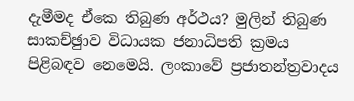දැමීමද ඒකෙ තිබුණ අර්ථය? මුලින් තිබුණ සාකච්ඡුාව විධායක ජනාධිපති ක්‍රමය පිළිබඳව නෙමෙයි. ලංකාවේ ප්‍රජාතන්ත්‍රවාදය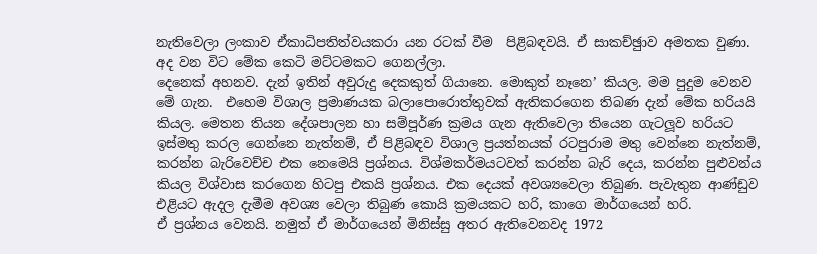නැතිවෙලා ලංකාව ඒකාධිපතිත්වයකරා යන රටක් වීම  පිළිබඳවයි. ඒ සාකච්ඡුාව අමතක වුණා. අද වන විට මේක කෙටි මට්ටමකට ගෙනල්ලා.
දෙනෙක් අහනව. දැන් ඉතින් අවුරුදු දෙකකුත් ගියානෙ. මොකුත් නෑනෙ’ කියල. මම පුදුම වෙනව මේ ගැන.  එහෙම විශාල ප්‍රමාණයක බලාපොරොත්තුවක් ඇතිකරගෙන තිබණ දැන් මේක හරියයි කියල. මෙතන තියන දේශපාලන හා සම්පූර්ණ ක්‍රමය ගැන ඇතිවෙලා තියෙන ගැටලූව හරියට ඉස්මතු කරල ගෙන්නෙ නැත්නම්, ඒ පිළිබඳව විශාල ප්‍රයත්නයක් රටපුරාම මතු වෙන්නෙ නැත්නම්, කරන්න බැරිවෙච්ච එක නෙමෙයි ප්‍රශ්නය. විශ්මකර්මයටවත් කරන්න බැරි දෙය, කරන්න පුළුවන්ය කියල විශ්වාස කරගෙන හිටපු එකයි ප්‍රශ්නය. එක දෙයක් අවශ්‍යවෙලා තිබුණ. පැවැතුන ආණ්ඩුව එළියට ඇදල දැමීම අවශ්‍ය වෙලා තිබුණ කොයි ක්‍රමයකට හරි, කාගෙ මාර්ගයෙන් හරි.
ඒ ප්‍රශ්නය වෙනයි. නමුත් ඒ මාර්ගයෙන් මිනිස්සු අතර ඇතිවෙනවද 1972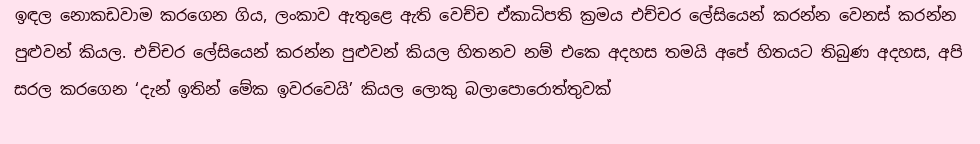ඉඳල නොකඩවාම කරගෙන ගිය, ලංකාව ඇතුළෙ ඇති වෙච්ච ඒකාධිපති ක්‍රමය එච්චර ලේසියෙන් කරන්න වෙනස් කරන්න පුළුවන් කියල. එච්චර ලේසියෙන් කරන්න පුළුවන් කියල හිතනව නම් එකෙ අදහස තමයි අපේ හිතයට තිබුණ අදහස, අපි සරල කරගෙන ‘දැන් ඉතින් මේක ඉවරවෙයි’ කියල ලොකු බලාපොරොත්තුවක්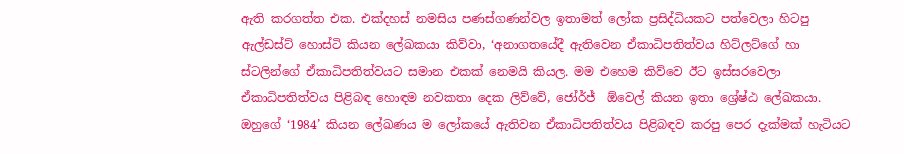ඇති කරගත්ත එක. එක්දහස් නමසිය පණස්ගණන්වල ඉතාමත් ලෝක ප්‍රසිද්ධියකට පත්වෙලා හිටපු ඇල්ඩස්ට් හොස්ටි කියන ලේඛකයා කිව්වා, ‘අනාගතයේදී ඇතිවෙන ඒකාධිපතිත්වය හිට්ලට්ගේ හා ස්ටලින්ගේ ඒකාධිපතිත්වයට සමාන එකක් නෙමයි කියල. මම එහෙම කිව්වෙ ඊට ඉස්සරවෙලා ඒකාධිපතිත්වය පිළිබඳ හොඳම නවකතා දෙක ලිව්වේ, ජෝර්ජ්  ඕවෙල් කියන ඉතා ශ්‍රේෂ්ඨ ලේඛකයා. ඔහුගේ ‘1984’ කියන ලේඛණය ම ලෝකයේ ඇතිවන ඒකාධිපතිත්වය පිළිබඳව කරපු පෙර දැක්මක් හැටියට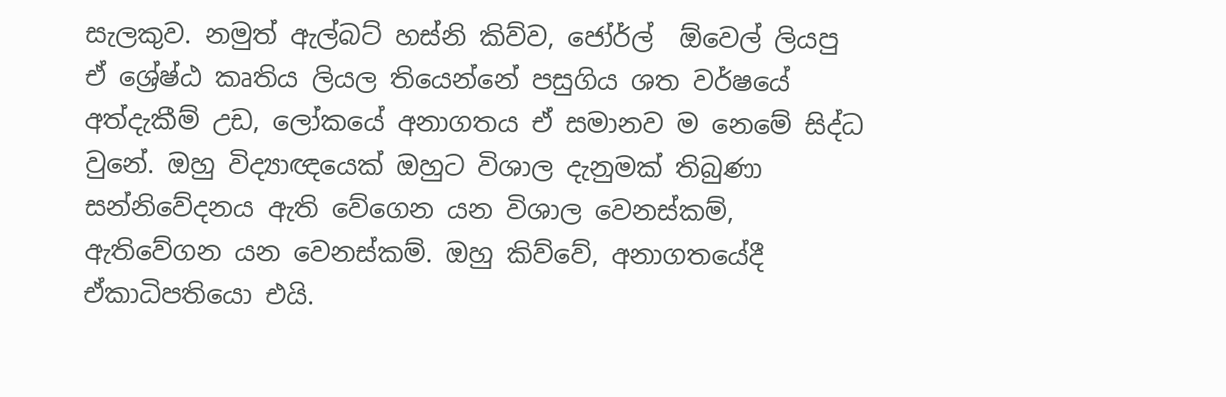සැලකුව. නමුත් ඇල්බට් හස්නි කිව්ව, ජෝර්ල්  ඕවෙල් ලියපු ඒ ශ්‍රේෂ්ඨ කෘතිය ලියල තියෙන්නේ පසුගිය ශත වර්ෂයේ අත්දැකීම් උඩ, ලෝකයේ අනාගතය ඒ සමානව ම නෙමේ සිද්ධ වුනේ. ඔහු විද්‍යාඥයෙක් ඔහුට විශාල දැනුමක් තිබුණා සන්නිවේදනය ඇති වේගෙන යන විශාල වෙනස්කම්, ඇතිවේගන යන වෙනස්කම්. ඔහු කිව්වේ, අනාගතයේදී ඒකාධිපතියො එයි.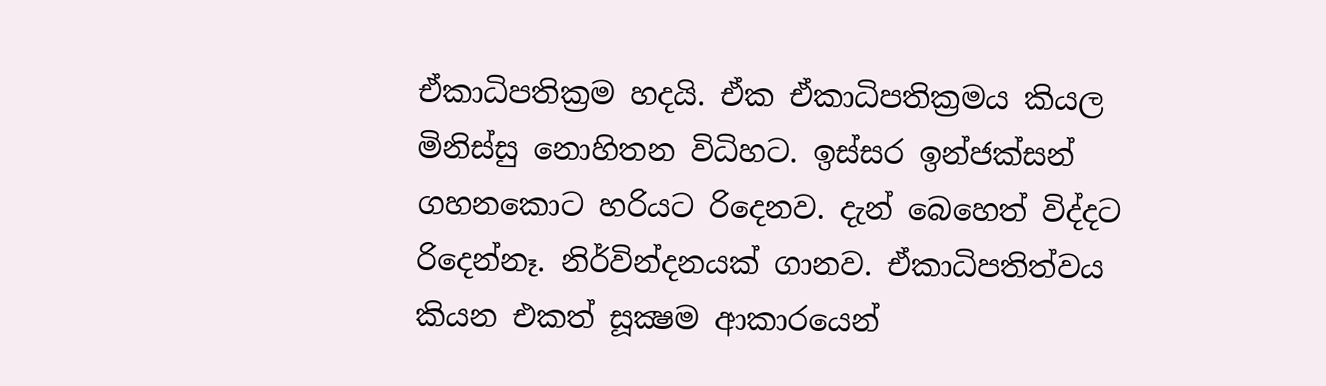ඒකාධිපතික්‍රම හදයි. ඒක ඒකාධිපතික්‍රමය කියල මිනිස්සු නොහිතන විධිහට. ඉස්සර ඉන්ජක්සන් ගහනකොට හරියට රිදෙනව. දැන් බෙහෙත් විද්දට රිදෙන්නෑ. නිර්වින්දනයක් ගානව. ඒකාධිපතිත්වය කියන එකත් සූක්‍ෂම ආකාරයෙන්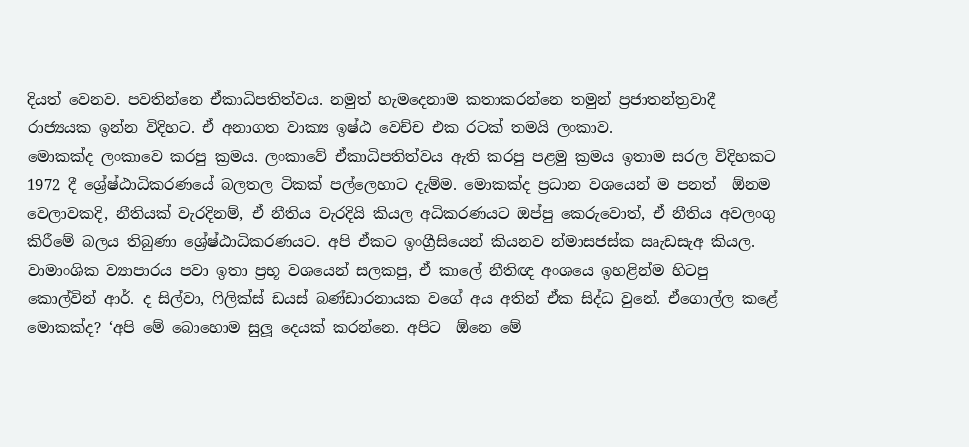දියත් වෙනව. පවතින්නෙ ඒකාධිපතිත්වය. නමුත් හැමදෙනාම කතාකරන්නෙ තමුන් ප්‍රජාතන්ත්‍රවාදී රාජ්‍යයක ඉන්න විදිහට. ඒ අනාගත වාක්‍ය ඉෂ්ඨ වෙච්ච එක රටක් තමයි ලංකාව.
මොකක්ද ලංකාවෙ කරපු ක්‍රමය. ලංකාවේ ඒකාධිපතිත්වය ඇති කරපු පළමු ක්‍රමය ඉතාම සරල විදිහකට 1972 දී ශ්‍රේෂ්ඨාධිකරණයේ බලතල ටිකක් පල්ලෙහාට දැම්ම. මොකක්ද ප්‍රධාන වශයෙන් ම පනත්  ඕනම වෙලාවකදි, නීතියක් වැරදිනම්, ඒ නීතිය වැරදියි කියල අධිකරණයට ඔප්පු කෙරුවොත්, ඒ නීතිය අවලංගු කිරීමේ බලය තිබුණා ශ්‍රේෂ්ඨාධිකරණයට. අපි ඒකට ඉංග්‍රීසියෙන් කියනව න්‍මාසජස්ක ඍැඩසැඅ කියල.
වාමාංශික ව්‍යාපාරය පවා ඉතා ප්‍රභූ වශයෙන් සලකපු, ඒ කාලේ නීතිඥ අංශයෙ ඉහළින්ම හිටපු කොල්වින් ආර්. ද සිල්වා, ෆිලික්ස් ඩයස් බණ්ඩාරනායක වගේ අය අතින් ඒක සිද්ධ වුනේ. ඒගොල්ල කළේ මොකක්ද? ‘අපි මේ බොහොම සුලූ දෙයක් කරන්නෙ. අපිට  ඕනෙ මේ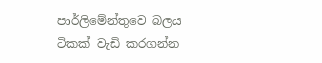පාර්ලිමේන්තුවෙ බලය ටිකක් වැඩි කරගන්න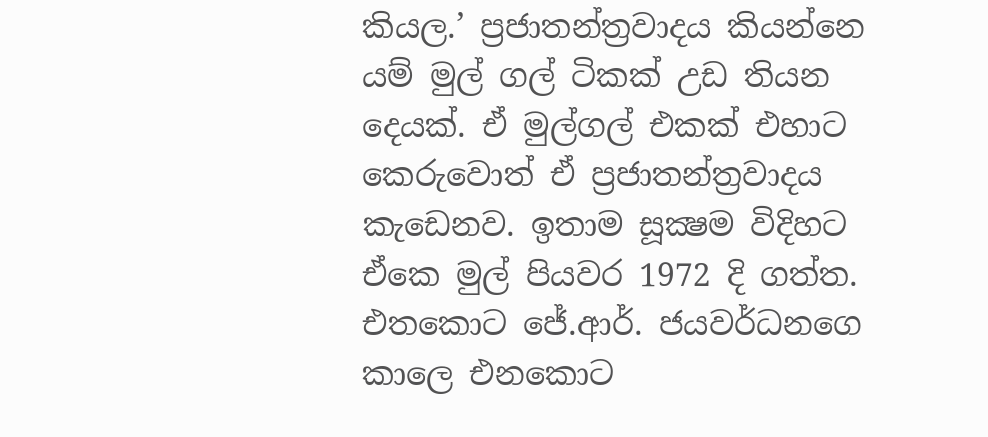කියල.’ ප්‍රජාතන්ත්‍රවාදය කියන්නෙ යම් මුල් ගල් ටිකක් උඩ තියන දෙයක්. ඒ මුල්ගල් එකක් එහාට කෙරුවොත් ඒ ප්‍රජාතන්ත්‍රවාදය කැඩෙනව. ඉතාම සූක්‍ෂම විදිහට ඒකෙ මුල් පියවර 1972 දි ගත්ත. එතකොට ජේ.ආර්. ජයවර්ධනගෙ කාලෙ එනකොට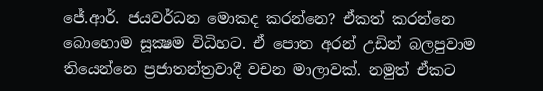ජේ.ආර්. ජයවර්ධන මොකද කරන්නෙ? ඒකත් කරන්නෙ බොහොම සූක්‍ෂම විධිහට. ඒ පොත අරන් උඩින් බලපුවාම තියෙන්නෙ ප්‍රජාතන්ත්‍රවාදී වචන මාලාවක්. නමුත් ඒකට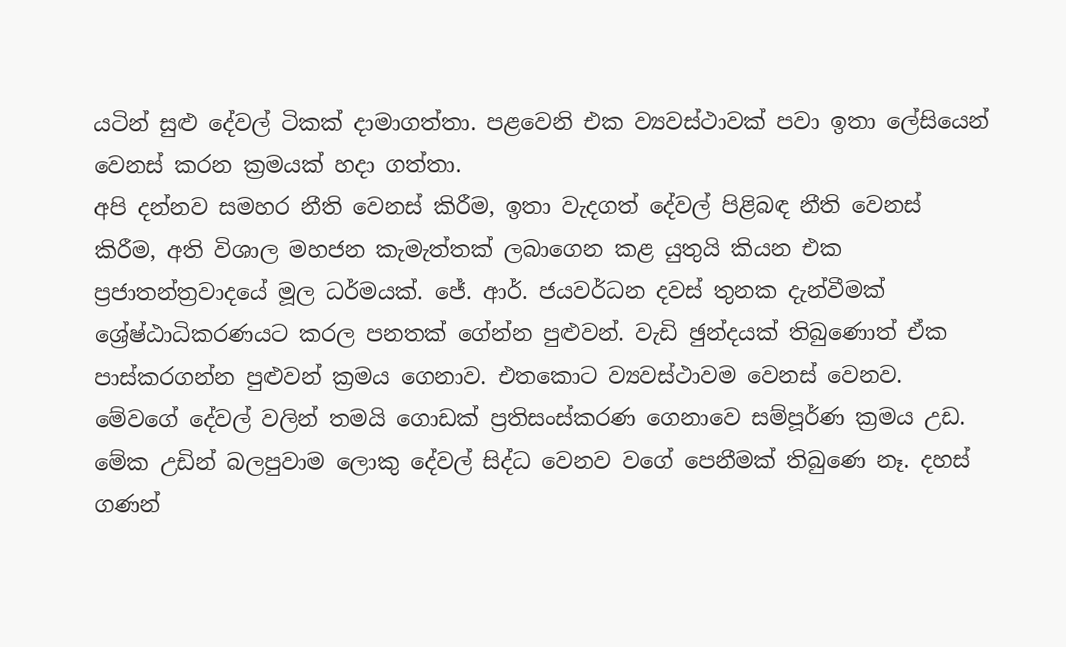යටින් සුළු දේවල් ටිකක් දාමාගත්තා. පළවෙනි එක ව්‍යවස්ථාවක් පවා ඉතා ලේසියෙන් වෙනස් කරන ක්‍රමයක් හදා ගත්තා.
අපි දන්නව සමහර නීති වෙනස් කිරීම, ඉතා වැදගත් දේවල් පිළිබඳ නීති වෙනස් කිරීම, අති විශාල මහජන කැමැත්තක් ලබාගෙන කළ යුතුයි කියන එක ප්‍රජාතන්ත්‍රවාදයේ මූල ධර්මයක්. ජේ. ආර්. ජයවර්ධන දවස් තුනක දැන්වීමක් ශ්‍රේෂ්ඨාධිකරණයට කරල පනතක් ගේන්න පුළුවන්. වැඩි ඡුන්දයක් තිබුණොත් ඒක පාස්කරගන්න පුළුවන් ක්‍රමය ගෙනාව. එතකොට ව්‍යවස්ථාවම වෙනස් වෙනව. මේවගේ දේවල් වලින් තමයි ගොඩක් ප්‍රතිසංස්කරණ ගෙනාවෙ සම්පූර්ණ ක්‍රමය උඩ. මේක උඩින් බලපුවාම ලොකු දේවල් සිද්ධ වෙනව වගේ පෙනීමක් තිබුණෙ නෑ. දහස් ගණන්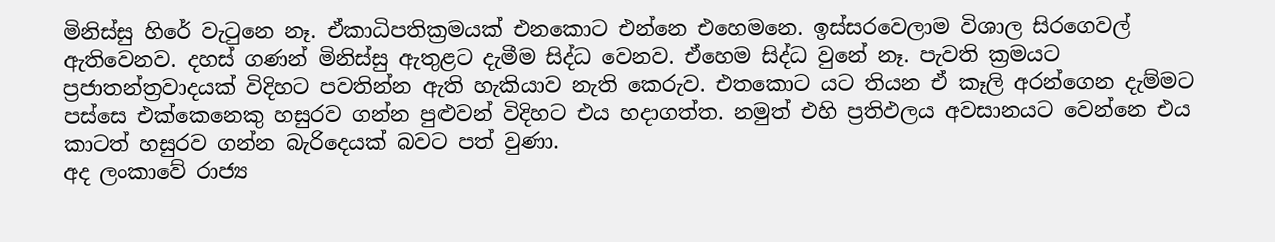මිනිස්සු හිරේ වැටුනෙ නෑ. ඒකාධිපතික්‍රමයක් එනකොට එන්නෙ එහෙමනෙ. ඉස්සරවෙලාම විශාල සිරගෙවල් ඇතිවෙනව. දහස් ගණන් මිනිස්සු ඇතුළට දැමීම සිද්ධ වෙනව. ඒහෙම සිද්ධ වුනේ නෑ. පැවති ක්‍රමයට ප්‍රජාතන්ත්‍රවාදයක් විදිහට පවතින්න ඇති හැකියාව නැති කෙරුව. එතකොට යට තියන ඒ කෑලි අරන්ගෙන දැම්මට පස්සෙ එක්කෙනෙකු හසුරව ගන්න පුළුවන් විදිහට එය හදාගත්ත. නමුත් එහි ප්‍රතිඵලය අවසානයට වෙන්නෙ එය කාටත් හසුරව ගන්න බැරිදෙයක් බවට පත් වුණා.
අද ලංකාවේ රාජ්‍ය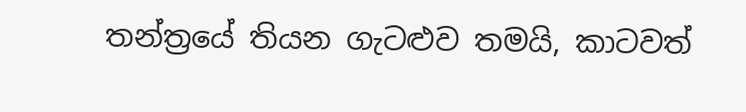තන්ත්‍රයේ තියන ගැටළුව තමයි, කාටවත්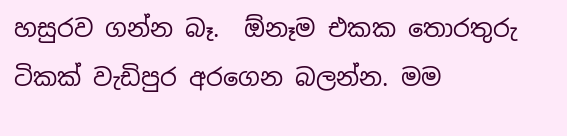හසුරව ගන්න බෑ.  ඕනෑම එකක තොරතුරු ටිකක් වැඩිපුර අරගෙන බලන්න. මම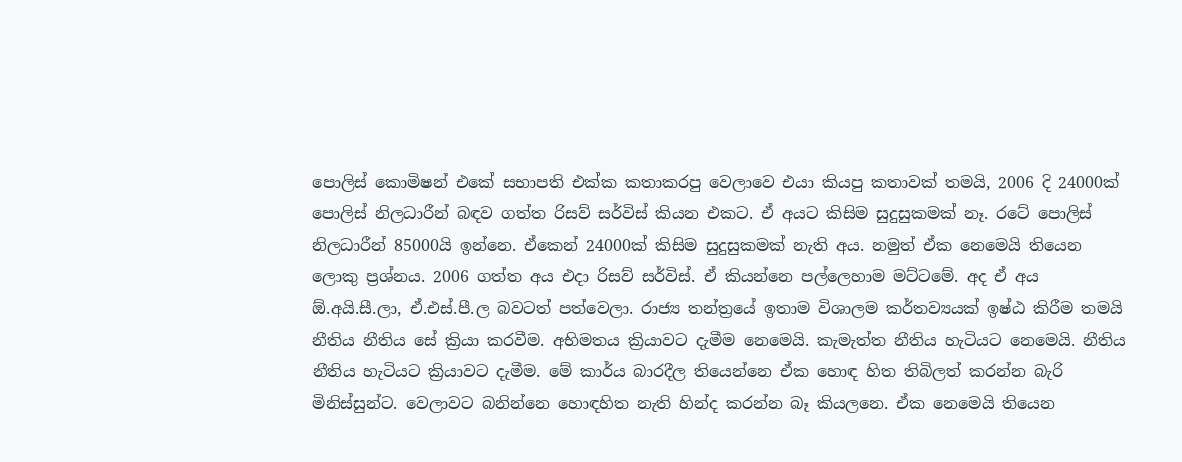පොලිස් කොමිෂන් එකේ සභාපති එක්ක කතාකරපු වෙලාවෙ එයා කියපු කතාවක් තමයි, 2006 දි 24000ක් පොලිස් නිලධාරීන් බඳව ගත්ත රිසව් සර්විස් කියන එකට. ඒ අයට කිසිම සුදුසුකමක් නෑ. රටේ පොලිස් නිලධාරීන් 85000යි ඉන්නෙ. ඒකෙන් 24000ක් කිසිම සුදුසුකමක් නැති අය. නමුත් ඒක නෙමෙයි තියෙන ලොකු ප්‍රශ්නය. 2006 ගත්ත අය එදා රිසව් සර්විස්. ඒ කියන්නෙ පල්ලෙහාම මට්ටමේ. අද ඒ අය  ඕ.අයි.සී.ලා, ඒ.එස්.පී.ල බවටත් පත්වෙලා. රාජ්‍ය තන්ත්‍රයේ ඉතාම විශාලම කර්තව්‍යයක් ඉෂ්ඨ කිරීම තමයි නීතිය නීතිය සේ ක්‍රියා කරවීම. අභිමතය ක්‍රියාවට දැමීම නෙමෙයි. කැමැත්ත නීතිය හැටියට නෙමෙයි. නීතිය නීතිය හැටියට ක්‍රියාවට දැමීම. මේ කාර්ය බාරදීල තියෙන්නෙ ඒක හොඳ හිත තිබිලත් කරන්න බැරි මිනිස්සුන්ට. වෙලාවට බනින්නෙ හොඳහිත නැති හින්ද කරන්න බෑ කියලනෙ. ඒක නෙමෙයි තියෙන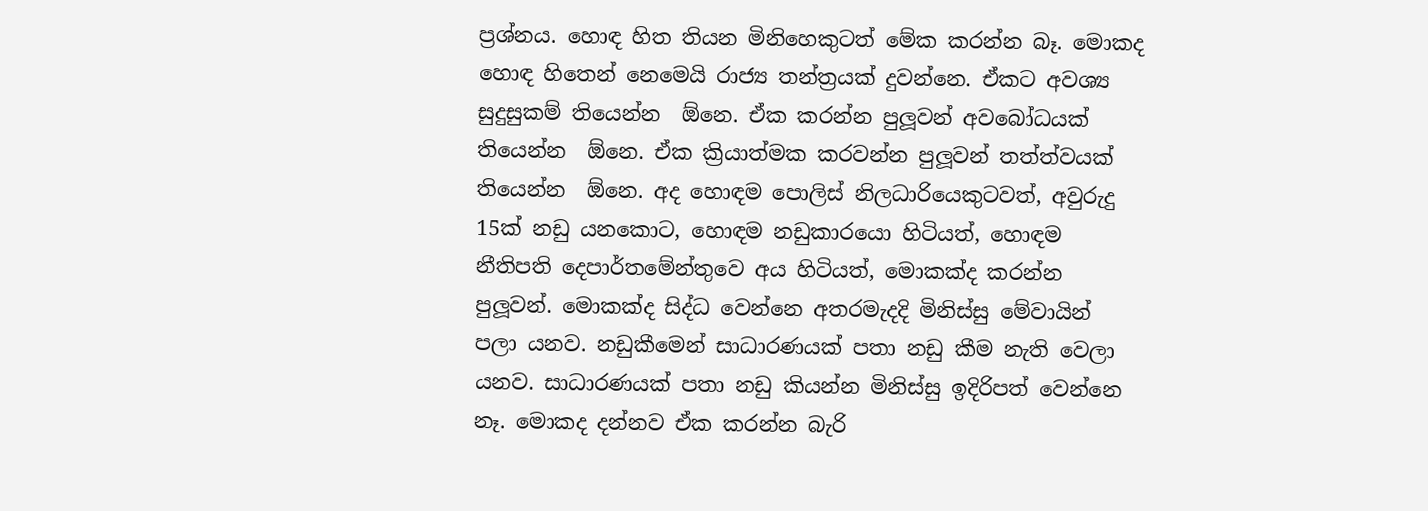ප්‍රශ්නය. හොඳ හිත තියන මිනිහෙකුටත් මේක කරන්න බෑ. මොකද හොඳ හිතෙන් නෙමෙයි රාජ්‍ය තන්ත්‍රයක් දුවන්නෙ. ඒකට අවශ්‍ය සුදුසුකම් තියෙන්න  ඕනෙ. ඒක කරන්න පුලූවන් අවබෝධයක් තියෙන්න  ඕනෙ. ඒක ක්‍රියාත්මක කරවන්න පුලූවන් තත්ත්වයක් තියෙන්න  ඕනෙ. අද හොඳම පොලිස් නිලධාරියෙකුටවත්, අවුරුදු 15ක් නඩු යනකොට, හොඳම නඩුකාරයො හිටියත්, හොඳම නීතිපති දෙපාර්තමේන්තුවෙ අය හිටියත්, මොකක්ද කරන්න පුලූවන්. මොකක්ද සිද්ධ වෙන්නෙ අතරමැදදි මිනිස්සු මේවායින් පලා යනව. නඩුකීමෙන් සාධාරණයක් පතා නඩු කීම නැති වෙලා යනව. සාධාරණයක් පතා නඩු කියන්න මිනිස්සු ඉදිරිපත් වෙන්නෙ නෑ. මොකද දන්නව ඒක කරන්න බැරි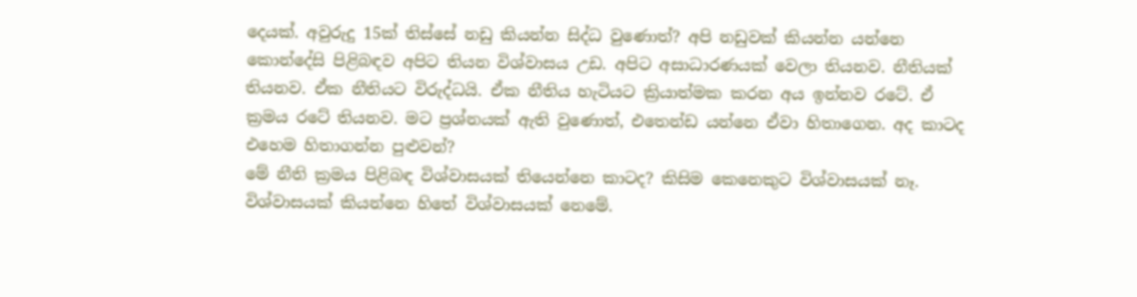දෙයක්. අවුරුදු 15ක් තිස්සේ නඩු කියන්න සිද්ධ වුණොත්? අපි නඩුවක් කියන්න යන්නෙ කොන්දේසි පිළිබඳව අපිට තියන විශ්වාසය උඩ. අපිට අසාධාරණයක් වෙලා තියනව. නීතියක් තියනව. ඒක නීතියට විරුද්ධයි. ඒක නීතිය හැටියට ක්‍රියාත්මක කරන අය ඉන්නව රටේ. ඒ ක්‍රමය රටේ තියනව. මට ප්‍රශ්නයක් ඇති වුණොත්, එතෙන්ඩ යන්නෙ ඒවා හිතාගෙන. අද කාටද එහෙම හිතාගන්න පුළුවන්?
මේ නීති ක්‍රමය පිළිබඳ විශ්වාසයක් තියෙන්නෙ කාටද? කිසිම කෙනෙකුට විශ්වාසයක් නෑ. විශ්වාසයක් කියන්නෙ හිතේ විශ්වාසයක් නෙමේ.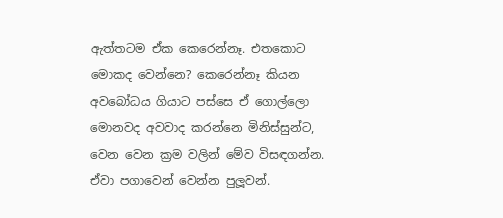ඇත්තටම ඒක කෙරෙන්නෑ. එතකොට මොකද වෙන්නෙ? කෙරෙන්නෑ කියන අවබෝධය ගියාට පස්සෙ ඒ ගොල්ලො මොනවද අවවාද කරන්නෙ මිනිස්සුන්ට, වෙන වෙන ක්‍රම වලින් මේව විසඳගන්න. ඒවා පගාවෙන් වෙන්න පුලූවන්.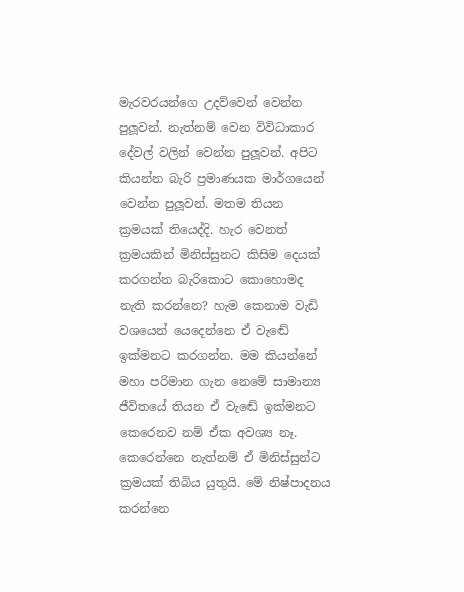මැරවරයන්ගෙ උදව්වෙන් වෙන්න පුලූවන්. නැත්නම් වෙන විවිධාකාර දේවල් වලින් වෙන්න පුලූවන්. අපිට කියන්න බැරි ප්‍රමාණයක මාර්ගයෙන් වෙන්න පුලූවන්. මතම තියන ක්‍රමයක් තියෙද්දි. හැර වෙනත් ක්‍රමයකින් මිනිස්සුනට කිසිම දෙයක් කරගන්න බැරිකොට කොහොමද නැති කරන්නෙ? හැම කෙනාම වැඩි වශයෙන් යෙදෙන්නෙ ඒ වැඬේ ඉක්මනට කරගන්න. මම කියන්නේ මහා පරිමාන ගැන නෙමේ සාමාන්‍ය ජීවිතයේ තියන ඒ වැඬේ ඉක්මනට කෙරෙනව නම් ඒක අවශ්‍ය නෑ. කෙරෙන්නෙ නැත්නම් ඒ මිනිස්සුන්ට ක්‍රමයක් තිබිය යුතුයි. මේ නිෂ්පාදනය කරන්නෙ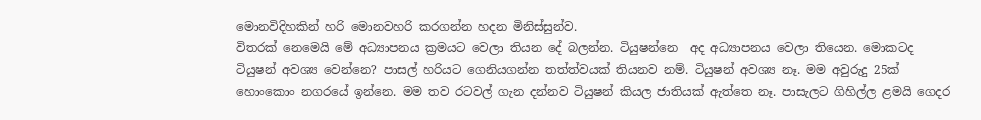මොනවිදිහකින් හරි මොනවහරි කරගන්න හදන මිනිස්සුන්ව.
විතරක් නෙමෙයි මේ අධ්‍යාපනය ක්‍රමයට වෙලා තියන දේ බලන්න. ටියුෂන්නෙ  අද අධ්‍යාපනය වෙලා තියෙන. මොකටද ටියුෂන් අවශ්‍ය වෙන්නෙ? පාසල් හරියට ගෙනියගන්න තත්ත්වයක් තියනව නම්. ටියුෂන් අවශ්‍ය නෑ. මම අවුරුදු 25ක් හොංකොං නගරයේ ඉන්නෙ. මම තව රටවල් ගැන දන්නව ටියුෂන් කියල ජාතියක් ඇත්තෙ නෑ. පාසැලට ගිහිල්ල ළමයි ගෙදර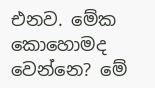එනව. මේක කොහොමද වෙන්නෙ? මේ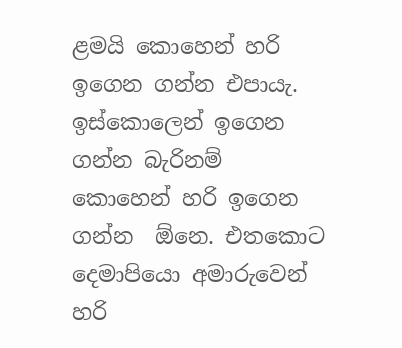ළමයි කොහෙන් හරි ඉගෙන ගන්න එපායැ. ඉස්කොලෙන් ඉගෙන ගන්න බැරිනම් කොහෙන් හරි ඉගෙන ගන්න  ඕනෙ. එතකොට දෙමාපියො අමාරුවෙන් හරි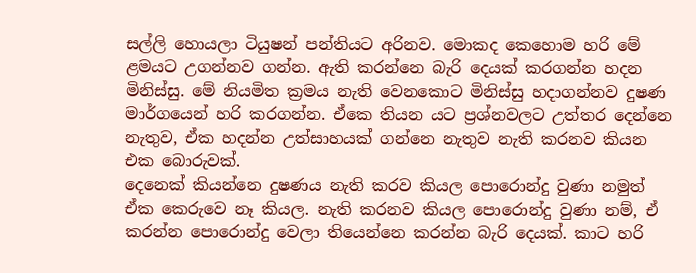සල්ලි හොයලා ටියුෂන් පන්තියට අරිනව. මොකද කෙහොම හරි මේ ළමයට උගන්නව ගන්න. ඇති කරන්නෙ බැරි දෙයක් කරගන්න හදන මිනිස්සු. මේ නියමිත ක්‍රමය නැති වෙනකොට මිනිස්සු හදාගන්නව දුෂණ මාර්ගයෙන් හරි කරගන්න. ඒකෙ තියන යට ප්‍රශ්නවලට උත්තර දෙන්නෙ නැතුව, ඒක හදන්න උත්සාහයක් ගන්නෙ නැතුව නැති කරනව කියන එක බොරුවක්.
දෙනෙක් කියන්නෙ දුෂණය නැති කරව කියල පොරොන්දු වුණා නමුත් ඒක කෙරුවෙ නෑ කියල. නැති කරනව කියල පොරොන්දු වුණා නම්, ඒ කරන්න පොරොන්දු වෙලා තියෙන්නෙ කරන්න බැරි දෙයක්. කාට හරි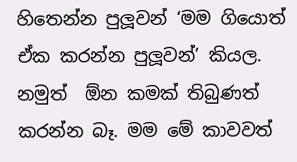හිතෙන්න පුලූවන් ‘මම ගියොත් ඒක කරන්න පුලූවන්’ කියල. නමුත්  ඕන කමක් තිබුණත් කරන්න බෑ. මම මේ කාවවත්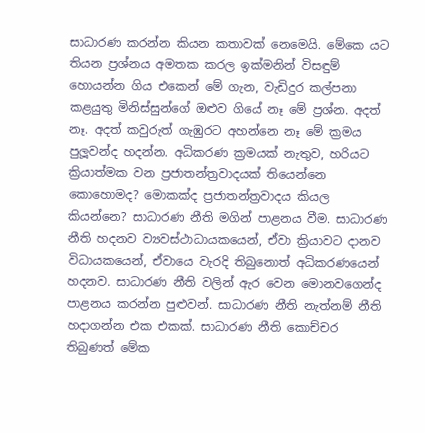සාධාරණ කරන්න කියන කතාවක් නෙමෙයි. මේකෙ යට තියන ප්‍රශ්නය අමතක කරල ඉක්මනින් විසඳුම් හොයන්න ගිය එකෙන් මේ ගැන, වැඩිදුර කල්පනා කළයුතු මිනිස්සුන්ගේ ඔළුව ගියේ නෑ මේ ප්‍රශ්න. අදත් නෑ. අදත් කවුරුත් ගැඹුරට අහන්නෙ නෑ මේ ක්‍රමය පුලූවන්ද හදන්න. අධිකරණ ක්‍රමයක් නැතුව, හරියට ක්‍රියාත්මක වන ප්‍රජාතන්ත්‍රවාදයක් තියෙන්නෙ කොහොමද? මොකක්ද ප්‍රජාතන්ත්‍රවාදය කියල කියන්නෙ? සාධාරණ නීති මගින් පාළනය වීම. සාධාරණ නීති හදනව ව්‍යවස්ථාධායකයෙන්, ඒවා ක්‍රියාවට දානව විධායකයෙන්, ඒවායෙ වැරදි තිබුනොත් අධිකරණයෙන් හදනව. සාධාරණ නීති වලින් ඇර වෙන මොනවගෙන්ද පාළනය කරන්න පුළුවන්. සාධාරණ නීති නැත්නම් නීති හදාගන්න එක එකක්. සාධාරණ නීති කොච්චර තිබුණත් මේක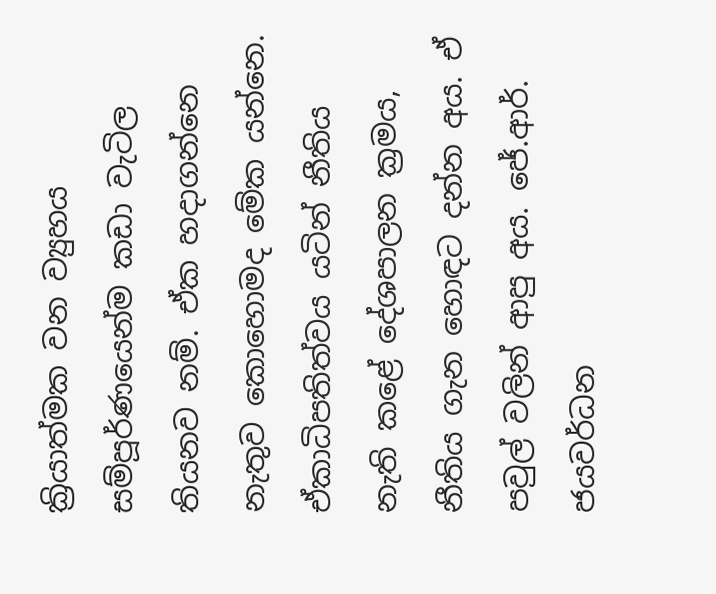ක්‍රියාත්මක වන ව්‍යුහය සම්පූර්ණයෙන්ම කඩා වැටිල තියනව නම්. ඒක හදාගන්නෙ නැතුව කොහොමද මේක යන්නෙ.
ඒකාධිපතිත්වය යටින් නීතිය නැති කළේ දේශපාලන ක්‍රමය, නීතිය ගැන හොඳට දන්න අය. ඒ පවුල් වලින් ආපු අය. ජේ.ආර්. ජයවර්ධන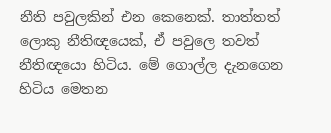නීති පවුලකින් එන කෙනෙක්. තාත්තත් ලොකු නීතිඥයෙක්, ඒ පවුලෙ තවත් නීතිඥයො හිටිය. මේ ගොල්ල දැනගෙන හිටිය මෙතන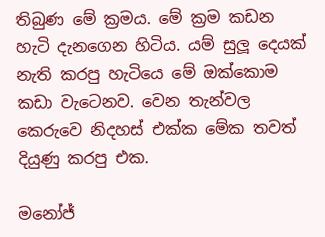තිබුණ මේ ක්‍රමය. මේ ක්‍රම කඩන හැටි දැනගෙන හිටිය. යම් සුලූ දෙයක් නැති කරපු හැටියෙ මේ ඔක්කොම කඩා වැටෙනව. වෙන තැන්වල කෙරුවෙ නිදහස් එක්ක මේක තවත් දියුණු කරපු එක.

මනෝජ්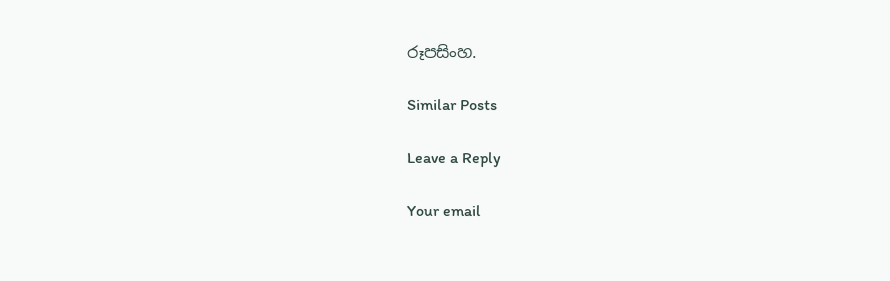රූපසිංහ.

Similar Posts

Leave a Reply

Your email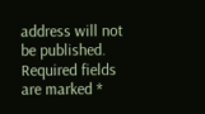address will not be published. Required fields are marked *